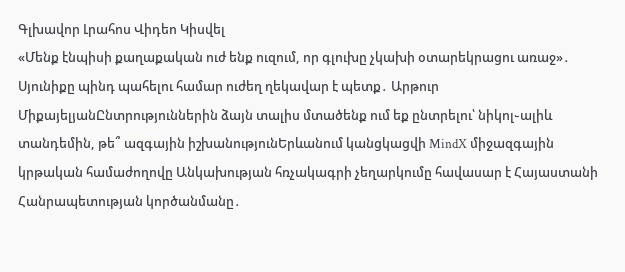Գլխավոր Լրահոս Վիդեո Կիսվել
«Մենք էնպիսի քաղաքական ուժ ենք ուզում, որ գլուխը չկախի օտարեկրացու առաջ»․ Սյունիքը պինդ պահելու համար ուժեղ ղեկավար է պետք․ Արթուր ՄիքայելյանԸնտրություններին ձայն տալիս մտածենք ում եք ընտրելու՝ նիկոլ֊ալիև տանդեմին, թե՞ ազգային իշխանությունԵրևանում կանցկացվի MindX միջազգային կրթական համաժողովը Անկախության հռչակագրի չեղարկումը հավասար է Հայաստանի Հանրապետության կործանմանը․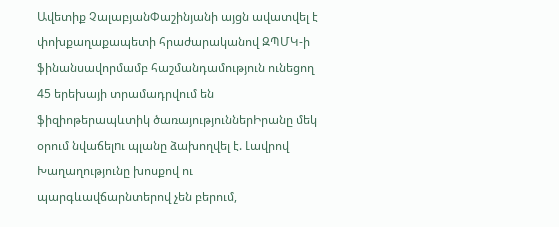Ավետիք ՉալաբյանՓաշինյանի այցն ավատվել է փոխքաղաքապետի հրաժարականով ԶՊՄԿ-ի ֆինանսավորմամբ հաշմանդամություն ունեցող 45 երեխայի տրամադրվում են ֆիզիոթերապևտիկ ծառայություններԻրանը մեկ օրում նվաճելnւ պլանը ձախողվել է. Լավրով Խաղաղությունը խոսքով ու պարգևավճարնտերով չեն բերում,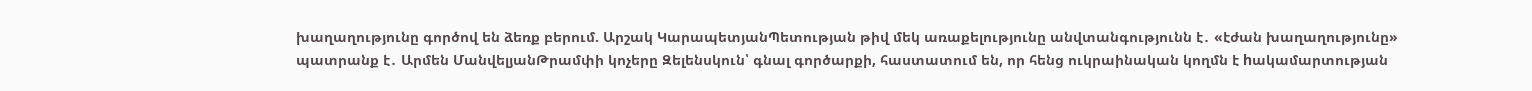խաղաղությունը գործով են ձեռք բերում. Արշակ ԿարապետյանՊետության թիվ մեկ առաքելությունը անվտանգությունն է․ «էժան խաղաղությունը» պատրանք է․ Արմեն ՄանվելյանԹրամփի կոչերը Զելենսկուն՝ գնալ գործարքի, հաստատում են, որ հենց ուկրաինական կողմն է hակամարտության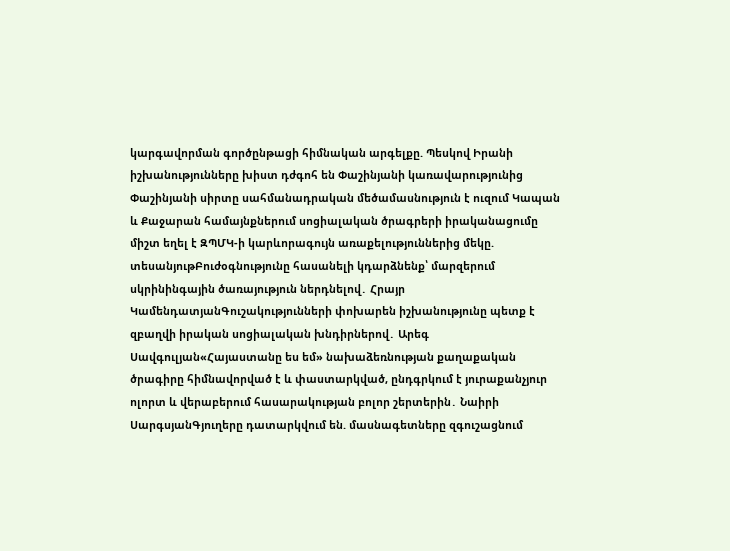կարգավորման գործընթացի հիմնական արգելքը. Պեսկով Իրանի իշխանությունները խիստ դժգոհ են Փաշինյանի կառավարությունից Փաշինյանի սիրտը սահմանադրական մեծամասնություն է ուզում Կապան և Քաջարան համայնքներում սոցիալական ծրագրերի իրականացումը միշտ եղել է ԶՊՄԿ-ի կարևորագույն առաքելություններից մեկը. տեսանյութԲուժօգնությունը հասանելի կդարձնենք՝ մարզերում սկրինինգային ծառայություն ներդնելով․ Հրայր ԿամենդատյանԳուշակությունների փոխարեն իշխանությունը պետք է զբաղվի իրական սոցիալական խնդիրներով․ Արեգ Սավգուլյան«Հայաստանը ես եմ» նախաձեռնության քաղաքական ծրագիրը հիմնավորված է և փաստարկված, ընդգրկում է յուրաքանչյուր ոլորտ և վերաբերում հասարակության բոլոր շերտերին․ Նաիրի ՍարգսյանԳյուղերը դատարկվում են. մասնագետները զգուշացնում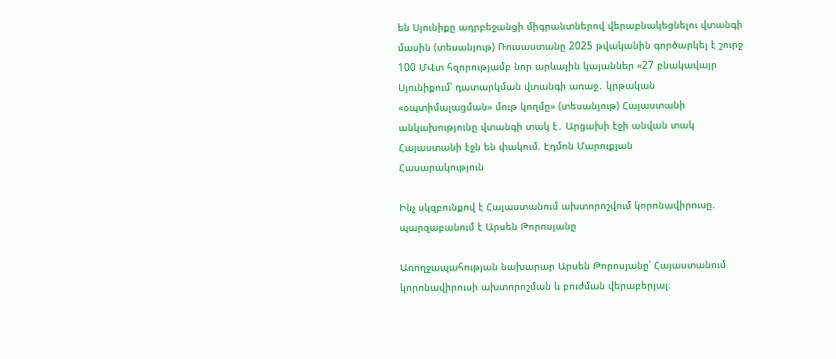են Սյունիքը ադրբեջանցի միգրանտներով վերաբնակեցնելու վտանգի մասին (տեսանյութ) Ռուսաստանը 2025 թվականին գործարկել է շուրջ 100 ՄՎտ հզորությամբ նոր արևային կայաններ «27 բնակավայր Սյունիքում՝ դատարկման վտանգի առաջ․ կրթական «օպտիմալացման» մութ կողմը» (տեսանյութ) Հայաստանի անկախությունը վտանգի տակ է․ Արցախի էջի անվան տակ Հայաստանի էջն են փակում. Էդմոն Մարուքյան
Հասարակություն

Ինչ սկզբունքով է Հայաստանում ախտորոշվում կորոնավիրուսը. պարզաբանում է Արսեն Թորոսյանը

Առողջապահության նախարար Արսեն Թորոսյանը՝ Հայաստանում կորոնավիրուսի ախտորոշման և բուժման վերաբերյալ։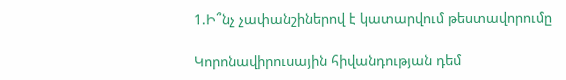1.Ի՞նչ չափանշիներով է կատարվում թեստավորումը

Կորոնավիրուսային հիվանդության դեմ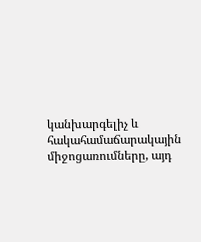կանխարգելիչ և հակահամաճարակային միջոցառումները, այդ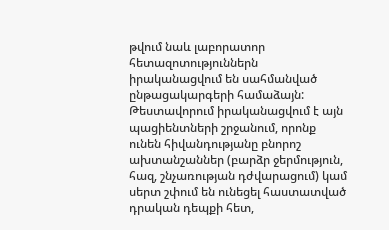թվում նաև լաբորատոր հետազոտություններն իրականացվում են սահմանված ընթացակարգերի համաձայն:
Թեստավորում իրականացվում է այն պացիենտների շրջանում, որոնք ունեն հիվանդությանը բնորոշ ախտանշաններ (բարձր ջերմություն, հազ, շնչառության դժվարացում) կամ սերտ շփում են ունեցել հաստատված դրական դեպքի հետ,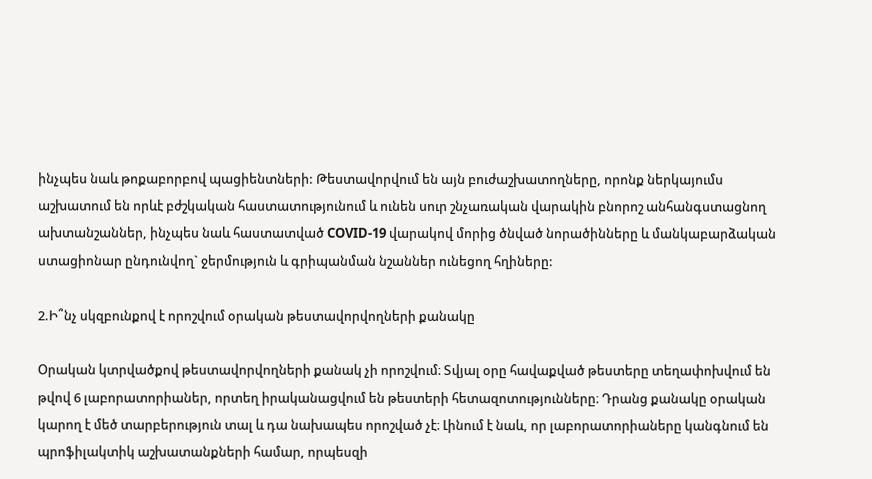ինչպես նաև թոքաբորբով պացիենտների: Թեստավորվում են այն բուժաշխատողները, որոնք ներկայումս աշխատում են որևէ բժշկական հաստատությունում և ունեն սուր շնչառական վարակին բնորոշ անհանգստացնող ախտանշաններ, ինչպես նաև հաստատված COVID-19 վարակով մորից ծնված նորածինները և մանկաբարձական ստացիոնար ընդունվող` ջերմություն և գրիպանման նշաններ ունեցող հղիները:

2.Ի՞նչ սկզբունքով է որոշվում օրական թեստավորվողների քանակը

Օրական կտրվածքով թեստավորվողների քանակ չի որոշվում։ Տվյալ օրը հավաքված թեստերը տեղափոխվում են թվով 6 լաբորատորիաներ, որտեղ իրականացվում են թեստերի հետազոտությունները։ Դրանց քանակը օրական կարող է մեծ տարբերություն տալ և դա նախապես որոշված չէ։ Լինում է նաև, որ լաբորատորիաները կանգնում են պրոֆիլակտիկ աշխատանքների համար, որպեսզի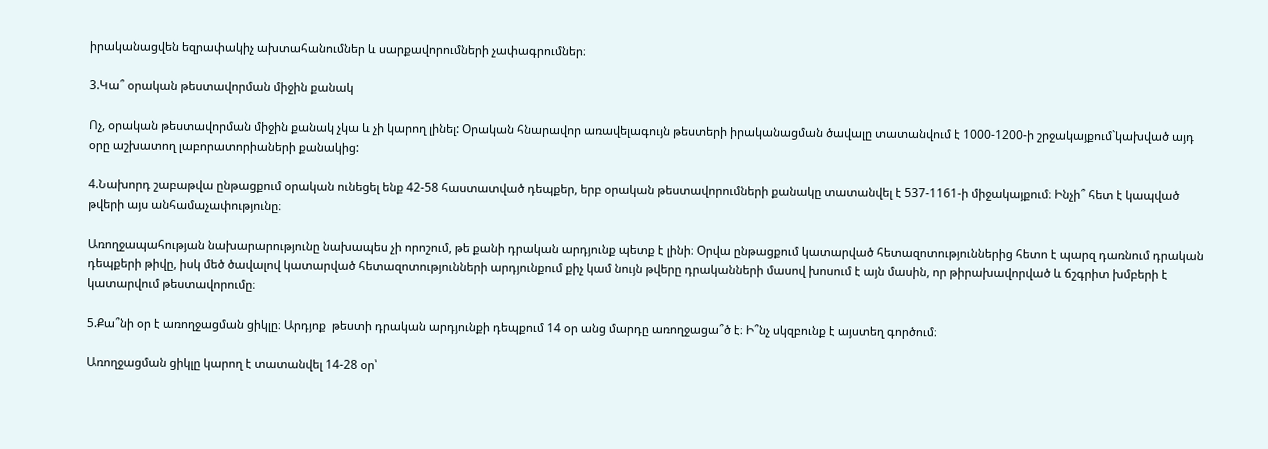իրականացվեն եզրափակիչ ախտահանումներ և սարքավորումների չափագրումներ։

3.Կա՞ օրական թեստավորման միջին քանակ

Ոչ, օրական թեստավորման միջին քանակ չկա և չի կարող լինել: Օրական հնարավոր առավելագույն թեստերի իրականացման ծավալը տատանվում է 1000-1200-ի շրջակայքում`կախված այդ օրը աշխատող լաբորատորիաների քանակից:

4.Նախորդ շաբաթվա ընթացքում օրական ունեցել ենք 42-58 հաստատված դեպքեր, երբ օրական թեստավորումների քանակը տատանվել է 537-1161-ի միջակայքում։ Ինչի՞ հետ է կապված թվերի այս անհամաչափությունը։

Առողջապահության նախարարությունը նախապես չի որոշում, թե քանի դրական արդյունք պետք է լինի։ Օրվա ընթացքում կատարված հետազոտություններից հետո է պարզ դառնում դրական դեպքերի թիվը, իսկ մեծ ծավալով կատարված հետազոտությունների արդյունքում քիչ կամ նույն թվերը դրականների մասով խոսում է այն մասին, որ թիրախավորված և ճշգրիտ խմբերի է կատարվում թեստավորումը։

5.Քա՞նի օր է առողջացման ցիկլը։ Արդյոք  թեստի դրական արդյունքի դեպքում 14 օր անց մարդը առողջացա՞ծ է։ Ի՞նչ սկզբունք է այստեղ գործում։

Առողջացման ցիկլը կարող է տատանվել 14-28 օր՝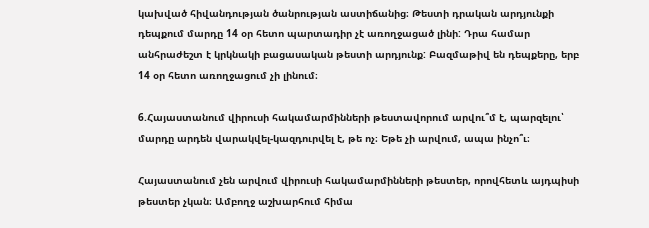կախված հիվանդության ծանրության աստիճանից։ Թեստի դրական արդյունքի դեպքում մարդը 14 օր հետո պարտադիր չէ առողջացած լինի: Դրա համար անհրաժեշտ է կրկնակի բացասական թեստի արդյունք: Բազմաթիվ են դեպքերը, երբ 14 օր հետո առողջացում չի լինում։

6.Հայաստանում վիրուսի հակամարմինների թեստավորում արվու՞մ է, պարզելու՝ մարդը արդեն վարակվել-կազդուրվել է, թե ոչ։ Եթե չի արվում, ապա ինչո՞ւ։

Հայաստանում չեն արվում վիրուսի հակամարմինների թեստեր, որովհետև այդպիսի թեստեր չկան։ Ամբողջ աշխարհում հիմա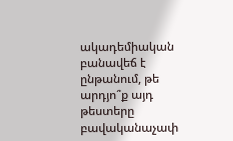ակադեմիական բանավեճ է ընթանում, թե արդյո՞ք այդ թեստերը բավականաչափ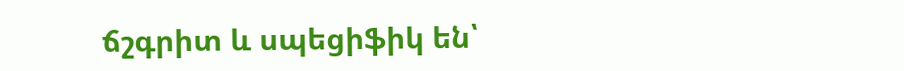ճշգրիտ և սպեցիֆիկ են՝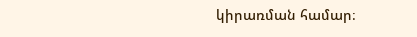կիրառման համար։